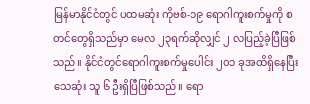မြန်မာနိုင်ငံတွင် ပထမဆုံး ကိုဗစ်-၁၉ ရောဂါကူးစက်မှုကို စတင်တွေရှိသည်မှာ မေလ ၂၃ရက်ဆိုလျှင် ၂ လပြည့်ခဲ့ပြီဖြစ်သည်။ နိုင်ငံတွင်ရောဂါကူးစက်မှုပေါင်း ၂၀၁ ခုအထိရှိနေပြီး သေဆုံး သူ ၆ ဦးရှိပြီဖြစ်သည်။ ရော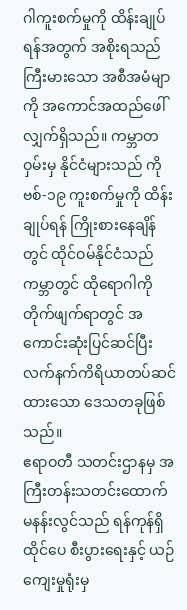ဂါကူးစက်မှုကို ထိန်းချုပ်ရန်အတွက် အစိုးရသည် ကြီးမားသော အစီအမံမျာကို အကောင်အထည်ဖေါ်လျှက်ရှိသည်။ ကမ္ဘာတဝှမ်းမှ နိုင်ငံများသည် ကိုဗစ်-၁၉ ကူးစက်မှုကို ထိန်းချုပ်ရန် ကြိုးစားနေချိန်တွင် ထိုင်ဝမ်နိုင်ငံသည် ကမ္ဘာတွင် ထိုရောဂါကို တိုက်ဖျက်ရာတွင် အကောင်းဆုံးပြင်ဆင်ပြီး လက်နက်ကိရိယာတပ်ဆင်ထားသော ဒေသတခုဖြစ်သည်။
ဧရာဝတီ သတင်းဌာနမှ အကြီးတန်းသတင်းထောက် မနန်းလွင်သည် ရန်ကုန်ရှိ ထိုင်ပေ စီးပွားရေးနှင့် ယဉ်ကျေးမှုရုံးမှ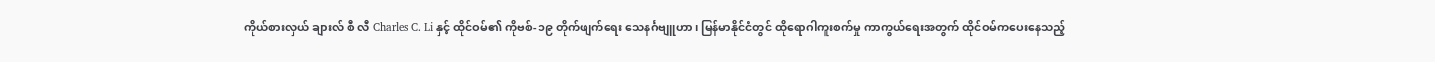ကိုယ်စားလှယ် ချားလ် စီ လီ Charles C. Li နှင့် ထိုင်ဝမ်၏ ကိုဗစ်-၁၉ တိုက်ဖျက်ရေး သေနင်္ဂဗျူဟာ၊ မြန်မာနိုင်ငံတွင် ထိုရောဂါကူးစက်မှု ကာကွယ်ရေးအတွက် ထိုင်ဝမ်ကပေးနေသည့်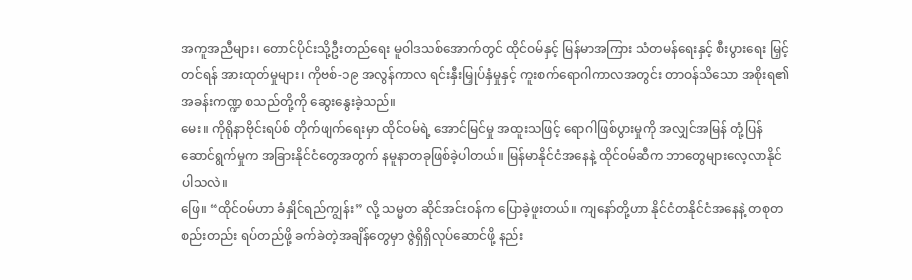အကူအညီများ၊ တောင်ပိုင်းသို့ဦးတည်ရေး မူဝါဒသစ်အောက်တွင် ထိုင်ဝမ်နှင့် မြန်မာအကြား သံတမန်ရေးနှင့် စီးပွားရေး မြှင့်တင်ရန် အားထုတ်မှုများ၊ ကိုဗစ်-၁၉ အလွန်ကာလ ရင်းနှီးမြှုပ်နှံမှုနှင့် ကူးစက်ရောဂါကာလအတွင်း တာဝန်သိသော အစိုးရ၏ အခန်းကဏ္ဍ စသည်တို့ကို ဆွေးနွေးခဲ့သည်။
မေး။ ကိုရိုနာဗိုင်းရပ်စ် တိုက်ဖျက်ရေးမှာ ထိုင်ဝမ်ရဲ့ အောင်မြင်မှု အထူးသဖြင့် ရောဂါဖြစ်ပွားမှုကို အလျှင်အမြန် တုံ့ပြန်ဆောင်ရွက်မှုက အခြားနိုင်ငံတွေအတွက် နမူနာတခုဖြစ်ခဲ့ပါတယ်။ မြန်မာနိုင်ငံအနေနဲ့ ထိုင်ဝမ်ဆီက ဘာတွေများလေ့လာနိုင်ပါသလဲ။
ဖြေ။ “ထိုင်ဝမ်ဟာ ခံနှိုင်ရည်ကျွန်း” လို့ သမ္မတ ဆိုင်အင်းဝန်က ပြောခဲ့ဖူးတယ်။ ကျနော်တို့ဟာ နိုင်ငံတနိုင်ငံအနေနဲ့ တစုတစည်းတည်း ရပ်တည်ဖို့ ခက်ခဲတဲ့အချိန်တွေမှာ ဇွဲရှိရှိလုပ်ဆောင်ဖို့ နည်း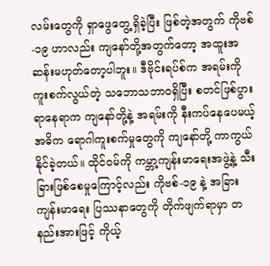လမ်းတွေကို ရှာဖွေတွေ့ရှိခဲ့ပြီး ဖြစ်တဲ့အတွက် ကိုဗစ်-၁၉ ဟာလည်း ကျနော်တို့အတွက်တော့ အထူးအဆန်းမဟုတ်တော့ပါဘူး။ ဒီဗိုင်းရပ်စ်က အရမ်းကို ကူးစက်လွယ်တဲ့ သဘောသဘာဝရှိပြီး စတင်ဖြစ်ပွားရာနေရာက ကျနော်တို့နဲ့ အရမ်းကို နီးကပ်နေပေမယ့် အဓိက ရောဂါကူးစက်မှုတွေကို ကျနော်တို့ ကာကွယ်နိုင်ခဲ့တယ်။ ထိုင်ဝမ်ကို ကမ္ဘာ့ကျန်းမာရေးအဖွဲ့နဲ့ သီးခြားဖြစ်စေမှုကြောင့်လည်း ကိုဗစ်-၁၉ နဲ့ အခြားကျန်းမာရေး ပြဿနာတွေကို တိုက်ဖျက်ရာမှာ တနည်းအားဖြင့် ကိုယ့်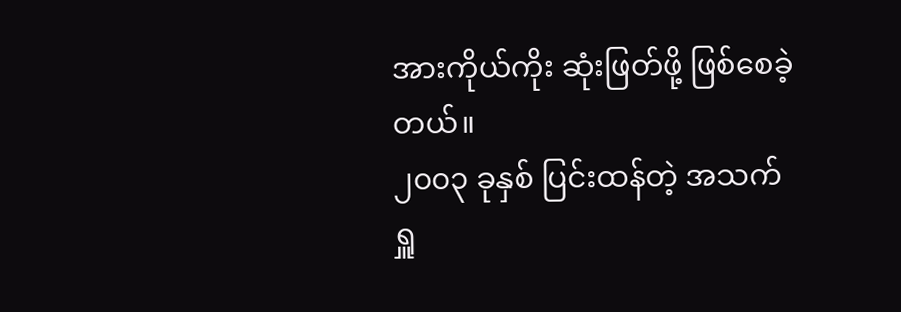အားကိုယ်ကိုး ဆုံးဖြတ်ဖို့ ဖြစ်စေခဲ့တယ်။
၂၀၀၃ ခုနှစ် ပြင်းထန်တဲ့ အသက်ရှူ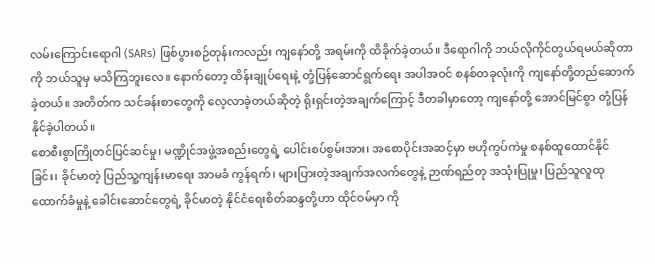လမ်းကြောင်းရောဂါ (SARs) ဖြစ်ပွားစဉ်တုန်းကလည်း ကျနော်တို့ အရမ်းကို ထိခိုက်ခဲ့တယ်။ ဒီရောဂါကို ဘယ်လိုကိုင်တွယ်ရမယ်ဆိုတာကို ဘယ်သူမှ မသိကြဘူးလေ။ နောက်တော့ ထိန်းချုပ်ရေးနဲ့ တုံ့ပြန်ဆောင်ရွက်ရေး အပါအဝင် စနစ်တခုလုံးကို ကျနော်တို့တည်ဆောက်ခဲ့တယ်။ အတိတ်က သင်ခန်းစာတွေကို လေ့လာခဲ့တယ်ဆိုတဲ့ ရိုးရှင်းတဲ့အချက်ကြောင့် ဒီတခါမှာတော့ ကျနော်တို့ အောင်မြင်စွာ တုံ့ပြန်နိုင်ခဲ့ပါတယ်။
စောစီးစွာကြိုတင်ပြင်ဆင်မှု၊ မဏ္ဍိုင်အဖွဲ့အစည်းတွေရဲ့ ပေါင်းစပ်စွမ်းအား၊ အစောပိုင်းအဆင့်မှာ ဗဟိုကွပ်ကဲမှု စနစ်ထူထောင်နိုင်ခြင်း၊ ခိုင်မာတဲ့ ပြည်သူ့ကျန်းမာရေး အာမခံ ကွန်ရက်၊ များပြားတဲ့အချက်အလက်တွေနဲ့ ဉာဏ်ရည်တု အသုံးပြုမှု၊ ပြည်သူလူထု ထောက်ခံမှုနဲ့ ခေါင်းဆောင်တွေရဲ့ ခိုင်မာတဲ့ နိုင်ငံရေးစိတ်ဆန္ဒတို့ဟာ ထိုင်ဝမ်မှာ ကို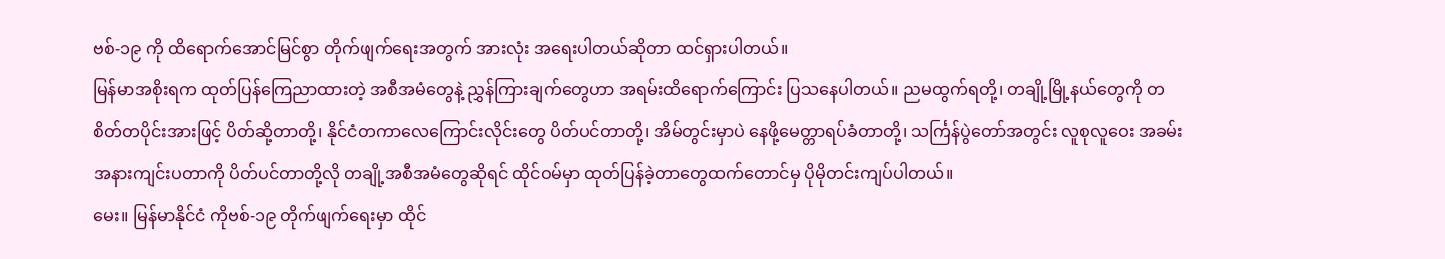ဗစ်-၁၉ ကို ထိရောက်အောင်မြင်စွာ တိုက်ဖျက်ရေးအတွက် အားလုံး အရေးပါတယ်ဆိုတာ ထင်ရှားပါတယ်။
မြန်မာအစိုးရက ထုတ်ပြန်ကြေညာထားတဲ့ အစီအမံတွေနဲ့ ညွှန်ကြားချက်တွေဟာ အရမ်းထိရောက်ကြောင်း ပြသနေပါတယ်။ ညမထွက်ရတို့၊ တချို့မြို့နယ်တွေကို တစိတ်တပိုင်းအားဖြင့် ပိတ်ဆို့တာတို့၊ နိုင်ငံတကာလေကြောင်းလိုင်းတွေ ပိတ်ပင်တာတို့၊ အိမ်တွင်းမှာပဲ နေဖို့မေတ္တာရပ်ခံတာတို့၊ သင်္ကြန်ပွဲတော်အတွင်း လူစုလူဝေး အခမ်းအနားကျင်းပတာကို ပိတ်ပင်တာတို့လို တချို့အစီအမံတွေဆိုရင် ထိုင်ဝမ်မှာ ထုတ်ပြန်ခဲ့တာတွေထက်တောင်မှ ပိုမိုတင်းကျပ်ပါတယ်။
မေး။ မြန်မာနိုင်ငံ ကိုဗစ်-၁၉ တိုက်ဖျက်ရေးမှာ ထိုင်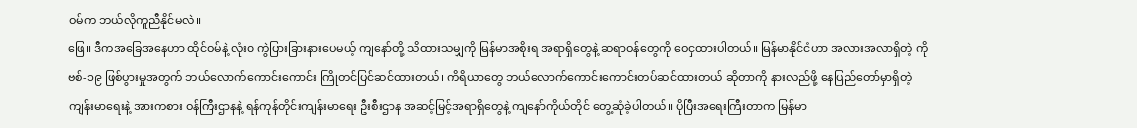ဝမ်က ဘယ်လိုကူညီနိုင်မလဲ။
ဖြေ။ ဒီကအခြေအနေဟာ ထိုင်ဝမ်နဲ့ လုံး၀ ကွဲပြားခြားနားပေမယ့် ကျနော်တို့ သိထားသမျှကို မြန်မာအစိုးရ အရာရှိတွေနဲ့ ဆရာဝန်တွေကို ဝေငှထားပါတယ်။ မြန်မာနိုင်ငံဟာ အလားအလာရှိတဲ့ ကိုဗစ်-၁၉ ဖြစ်ပွားမှုအတွက် ဘယ်လောက်ကောင်းကောင်း ကြိုတင်ပြင်ဆင်ထားတယ်၊ ကိရိယာတွေ ဘယ်လောက်ကောင်းကောင်းတပ်ဆင်ထားတယ် ဆိုတာကို နားလည်ဖို့ နေပြည်တော်မှာရှိတဲ့ ကျန်းမာရေးနဲ့ အားကစား ဝန်ကြီးဌာနနဲ့ ရန်ကုန်တိုင်းကျန်းမာရေး ဦးစီးဌာန အဆင့်မြင့်အရာရှိတွေနဲ့ ကျနော်ကိုယ်တိုင် တွေ့ဆုံခဲ့ပါတယ်။ ပိုပြီးအရေးကြီးတာက မြန်မာ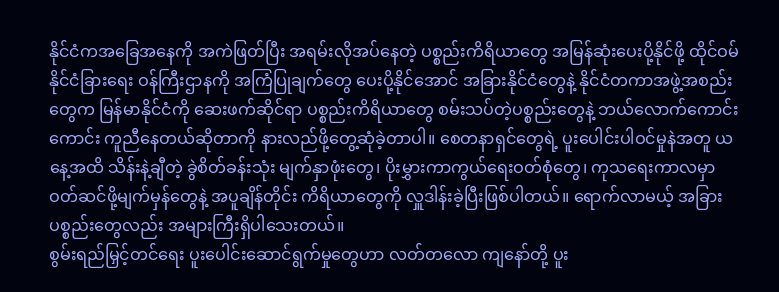နိုင်ငံကအခြေအနေကို အကဲဖြတ်ပြီး အရမ်းလိုအပ်နေတဲ့ ပစ္စည်းကိရိယာတွေ အမြန်ဆုံးပေးပို့နိုင်ဖို့ ထိုင်ဝမ်နိုင်ငံခြားရေး ဝန်ကြီးဌာနကို အကြံပြုချက်တွေ ပေးပို့နိုင်အောင် အခြားနိုင်ငံတွေနဲ့ နိုင်ငံတကာအဖွဲ့အစည်းတွေက မြန်မာနိုင်ငံကို ဆေးဖက်ဆိုင်ရာ ပစ္စည်းကိရိယာတွေ စမ်းသပ်တဲ့ပစ္စည်းတွေနဲ့ ဘယ်လောက်ကောင်းကောင်း ကူညီနေတယ်ဆိုတာကို နားလည်ဖို့တွေ့ဆုံခဲ့တာပါ။ စေတနာရှင်တွေရဲ့ ပူးပေါင်းပါဝင်မှုနဲအတူ ယနေ့အထိ သိန်းနဲ့ချီတဲ့ ခွဲစိတ်ခန်းသုံး မျက်နှာဖုံးတွေ၊ ပိုးမွှားကာကွယ်ရေးဝတ်စုံတွေ၊ ကုသရေးကာလမှာ ဝတ်ဆင်ဖို့မျက်မှန်တွေနဲ့ အပူချိန်တိုင်း ကိရိယာတွေကို လှူဒါန်းခဲ့ပြီးဖြစ်ပါတယ်။ ရောက်လာမယ့် အခြားပစ္စည်းတွေလည်း အများကြီးရှိပါသေးတယ်။
စွမ်းရည်မြှင့်တင်ရေး ပူးပေါင်းဆောင်ရွက်မှုတွေဟာ လတ်တလော ကျနော်တို့ ပူး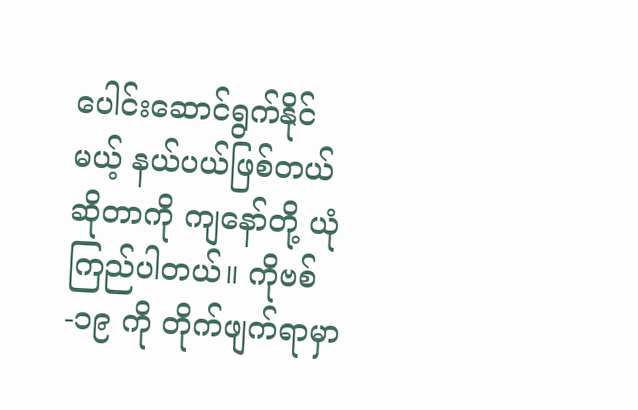ပေါင်းဆောင်ရွက်နိုင်မယ့် နယ်ပယ်ဖြစ်တယ်ဆိုတာကို ကျနော်တို့ ယုံကြည်ပါတယ်။ ကိုဗစ်-၁၉ ကို တိုက်ဖျက်ရာမှာ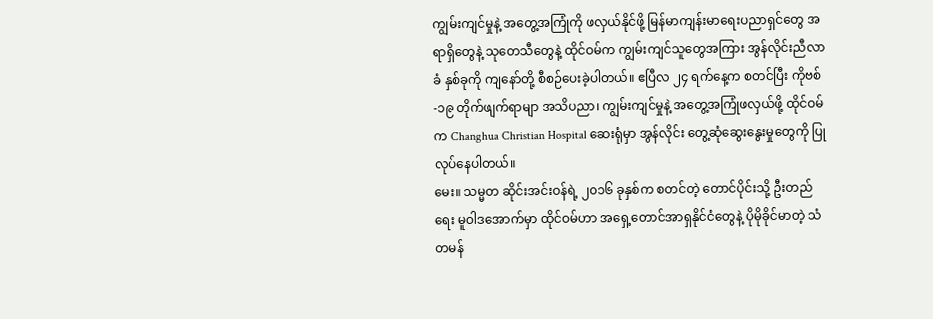ကျွမ်းကျင်မှုနဲ့ အတွေ့အကြုံကို ဖလှယ်နိုင်ဖို့ မြန်မာကျန်းမာရေးပညာရှင်တွေ အရာရှိတွေနဲ့ သုတေသီတွေနဲ့ ထိုင်ဝမ်က ကျွမ်းကျင်သူတွေအကြား အွန်လိုင်းညီလာခံ နှစ်ခုကို ကျနော်တို့ စီစဉ်ပေးခဲ့ပါတယ်။ ဧပြီလ ၂၄ ရက်နေ့က စတင်ပြီး ကိုဗစ်-၁၉ တိုက်ဖျက်ရာမျာ အသိပညာ၊ ကျွမ်းကျင်မှုနဲ့ အတွေ့အကြုံဖလှယ်ဖို့ ထိုင်ဝမ်က Changhua Christian Hospital ဆေးရုံမှာ အွန်လိုင်း တွေ့ဆုံဆွေးနွေးမှုတွေကို ပြုလုပ်နေပါတယ်။
မေး။ သမ္မတ ဆိုင်းအင်းဝန်ရဲ့ ၂၀၁၆ ခုနှစ်က စတင်တဲ့ တောင်ပိုင်းသို့ ဦးတည်ရေး မူဝါဒအောက်မှာ ထိုင်ဝမ်ဟာ အရှေ့တောင်အာရှနိုင်ငံတွေနဲ့ ပိုမိုခိုင်မာတဲ့ သံတမန်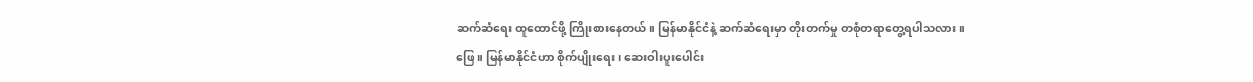ဆက်ဆံရေး ထူထောင်ဖို့ ကြိုးစားနေတယ်။ မြန်မာနိုင်ငံနဲ့ ဆက်ဆံရေးမှာ တိုးတက်မှု တစုံတရာတွေ့ရပါသလား။
ဖြေ။ မြန်မာနိုင်ငံဟာ စိုက်ပျိုးရေး၊ ဆေးဝါးပူးပေါင်း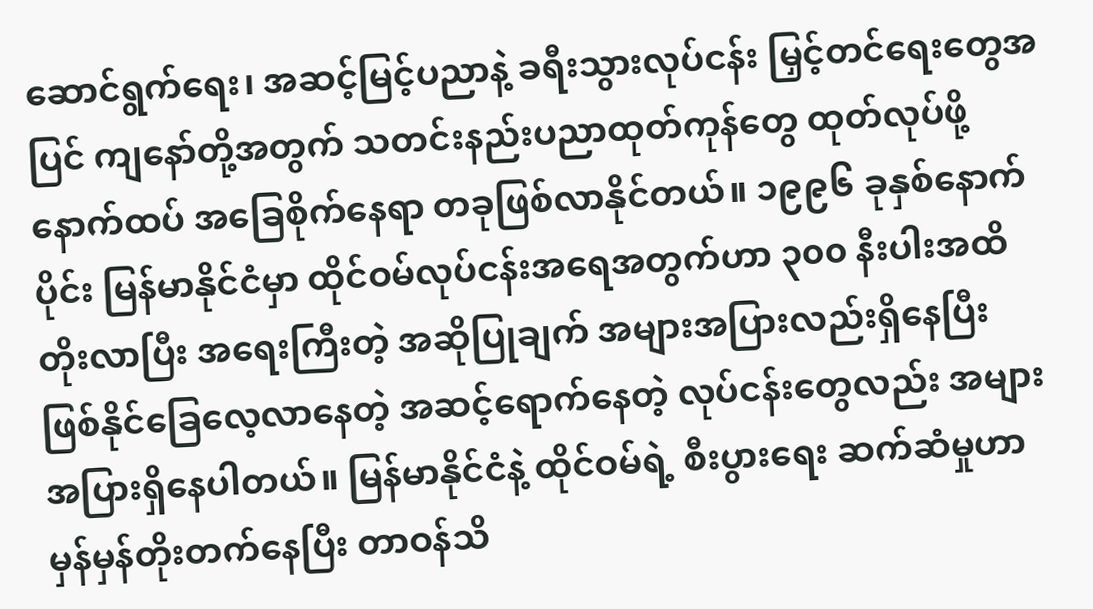ဆောင်ရွက်ရေး၊ အဆင့်မြင့်ပညာနဲ့ ခရီးသွားလုပ်ငန်း မြှင့်တင်ရေးတွေအပြင် ကျနော်တို့အတွက် သတင်းနည်းပညာထုတ်ကုန်တွေ ထုတ်လုပ်ဖို့ နောက်ထပ် အခြေစိုက်နေရာ တခုဖြစ်လာနိုင်တယ်။ ၁၉၉၆ ခုနှစ်နောက်ပိုင်း မြန်မာနိုင်ငံမှာ ထိုင်ဝမ်လုပ်ငန်းအရေအတွက်ဟာ ၃၀၀ နီးပါးအထိ တိုးလာပြီး အရေးကြီးတဲ့ အဆိုပြုချက် အများအပြားလည်းရှိနေပြီး ဖြစ်နိုင်ခြေလေ့လာနေတဲ့ အဆင့်ရောက်နေတဲ့ လုပ်ငန်းတွေလည်း အများအပြားရှိနေပါတယ်။ မြန်မာနိုင်ငံနဲ့ ထိုင်ဝမ်ရဲ့ စီးပွားရေး ဆက်ဆံမှုဟာ မှန်မှန်တိုးတက်နေပြီး တာဝန်သိ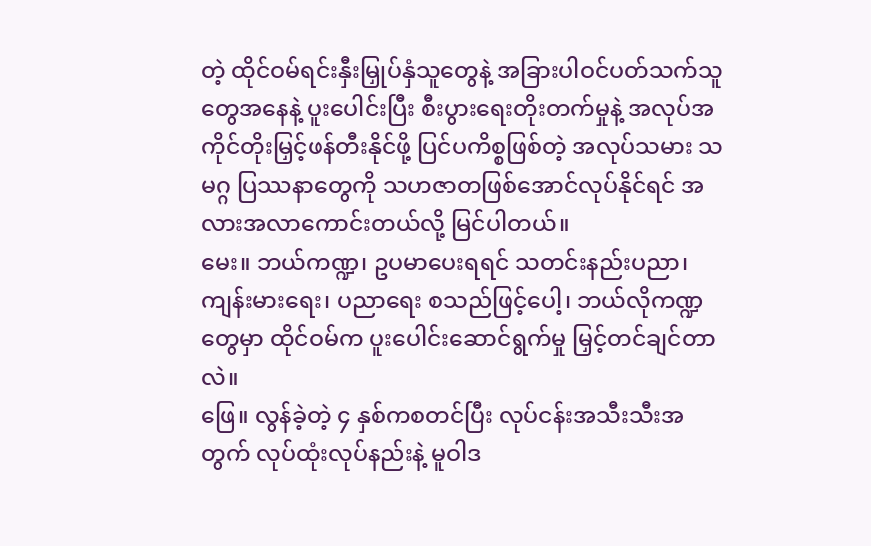တဲ့ ထိုင်ဝမ်ရင်းနှီးမြှုပ်နှံသူတွေနဲ့ အခြားပါဝင်ပတ်သက်သူတွေအနေနဲ့ ပူးပေါင်းပြီး စီးပွားရေးတိုးတက်မှုနဲ့ အလုပ်အကိုင်တိုးမြှင့်ဖန်တီးနိုင်ဖို့ ပြင်ပကိစ္စဖြစ်တဲ့ အလုပ်သမား သမဂ္ဂ ပြဿနာတွေကို သဟဇာတဖြစ်အောင်လုပ်နိုင်ရင် အလားအလာကောင်းတယ်လို့ မြင်ပါတယ်။
မေး။ ဘယ်ကဏ္ဍ၊ ဥပမာပေးရရင် သတင်းနည်းပညာ၊ ကျန်းမားရေး၊ ပညာရေး စသည်ဖြင့်ပေါ့၊ ဘယ်လိုကဏ္ဍတွေမှာ ထိုင်ဝမ်က ပူးပေါင်းဆောင်ရွက်မှု မြှင့်တင်ချင်တာလဲ။
ဖြေ။ လွန်ခဲ့တဲ့ ၄ နှစ်ကစတင်ပြီး လုပ်ငန်းအသီးသီးအတွက် လုပ်ထုံးလုပ်နည်းနဲ့ မူဝါဒ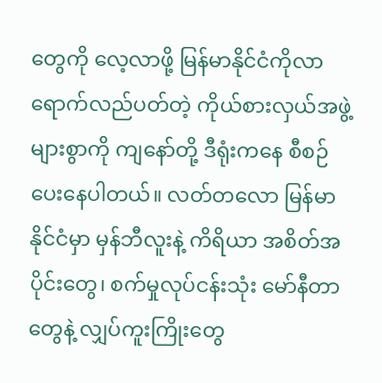တွေကို လေ့လာဖို့ မြန်မာနိုင်ငံကိုလာရောက်လည်ပတ်တဲ့ ကိုယ်စားလှယ်အဖွဲ့ များစွာကို ကျနော်တို့ ဒီရုံးကနေ စီစဉ်ပေးနေပါတယ်။ လတ်တလော မြန်မာနိုင်ငံမှာ မှန်ဘီလူးနဲ့ ကိရိယာ အစိတ်အပိုင်းတွေ၊ စက်မှုလုပ်ငန်းသုံး မော်နီတာတွေနဲ့ လျှပ်ကူးကြိုးတွေ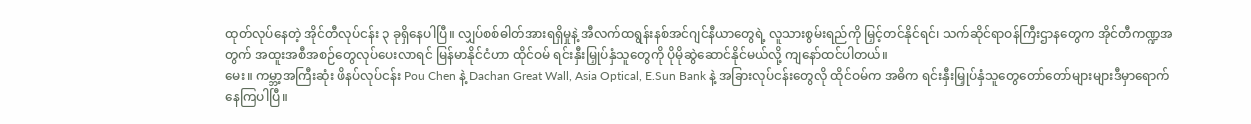ထုတ်လုပ်နေတဲ့ အိုင်တီလုပ်ငန်း ၃ ခုရှိနေပါပြီ။ လျှပ်စစ်ဓါတ်အားရရှိမှုနဲ့ အီလက်ထရွန်းနစ်အင်ဂျင်နီယာတွေရဲ့ လူသားစွမ်းရည်ကို မြှင့်တင်နိုင်ရင်၊ သက်ဆိုင်ရာဝန်ကြီးဌာနတွေက အိုင်တီကဏ္ဍအတွက် အထူးအစီအစဉ်တွေလုပ်ပေးလာရင် မြန်မာနိုင်ငံဟာ ထိုင်ဝမ် ရင်းနှီးမြှုပ်နှံသူတွေကို ပိုမိုဆွဲဆောင်နိုင်မယ်လို့ ကျနော်ထင်ပါတယ်။
မေး။ ကမ္ဘာ့အကြီးဆုံး ဖိနပ်လုပ်ငန်း Pou Chen နဲ့ Dachan Great Wall, Asia Optical, E.Sun Bank နဲ့ အခြားလုပ်ငန်းတွေလို ထိုင်ဝမ်က အဓိက ရင်းနှီးမြှုပ်နှံသူတွေတော်တော်များများဒီမှာရောက်နေကြပါပြီ။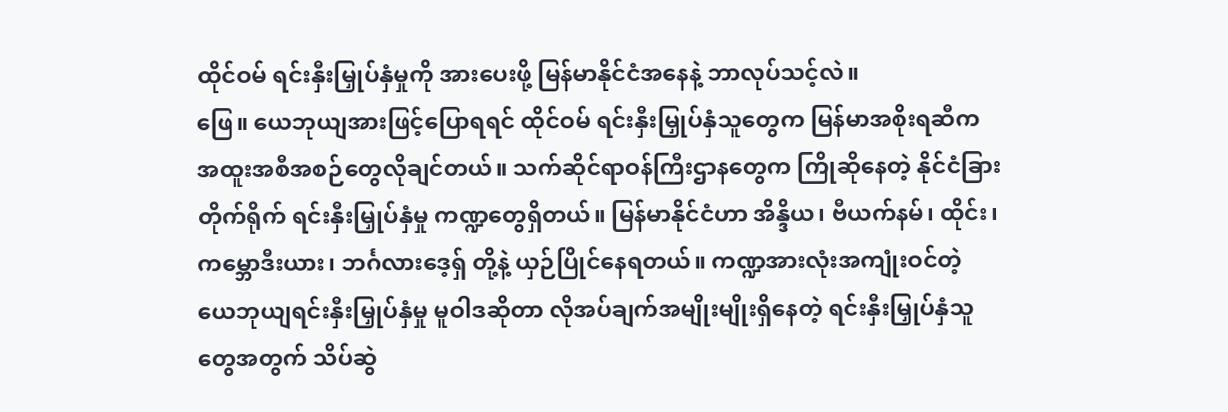ထိုင်ဝမ် ရင်းနှီးမြှုပ်နှံမှုကို အားပေးဖို့ မြန်မာနိုင်ငံအနေနဲ့ ဘာလုပ်သင့်လဲ။
ဖြေ။ ယေဘုယျအားဖြင့်ပြောရရင် ထိုင်ဝမ် ရင်းနှီးမြှုပ်နှံသူတွေက မြန်မာအစိုးရဆီက အထူးအစီအစဉ်တွေလိုချင်တယ်။ သက်ဆိုင်ရာဝန်ကြီးဌာနတွေက ကြိုဆိုနေတဲ့ နိုင်ငံခြားတိုက်ရိုက် ရင်းနှီးမြှုပ်နှံမှု ကဏ္ဍတွေရှိတယ်။ မြန်မာနိုင်ငံဟာ အိန္ဒိယ၊ ဗီယက်နမ်၊ ထိုင်း၊ ကမ္ဘောဒီးယား၊ ဘင်္ဂလားဒေ့ရှ် တို့နဲ့ ယှဉ်ပြိုင်နေရတယ်။ ကဏ္ဍအားလုံးအကျုံးဝင်တဲ့ ယေဘုယျရင်းနှီးမြှုပ်နှံမှု မူဝါဒဆိုတာ လိုအပ်ချက်အမျိုးမျိုးရှိနေတဲ့ ရင်းနှီးမြှုပ်နှံသူတွေအတွက် သိပ်ဆွဲ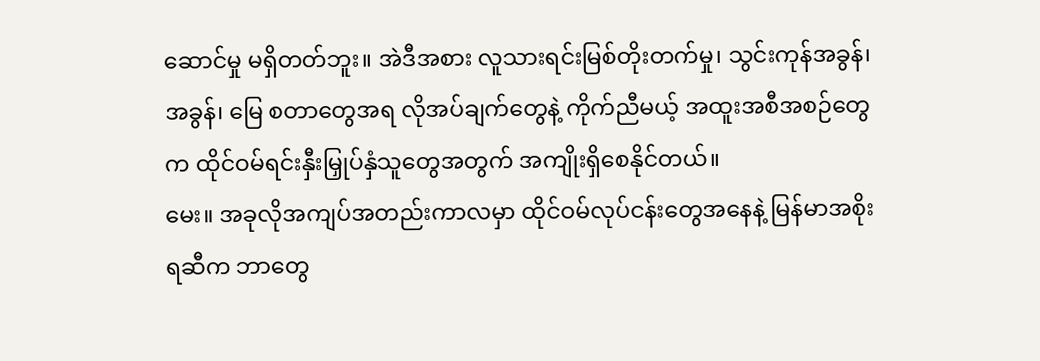ဆောင်မှု မရှိတတ်ဘူး။ အဲဒီအစား လူသားရင်းမြစ်တိုးတက်မှု၊ သွင်းကုန်အခွန်၊ အခွန်၊ မြေ စတာတွေအရ လိုအပ်ချက်တွေနဲ့ ကိုက်ညီမယ့် အထူးအစီအစဉ်တွေက ထိုင်ဝမ်ရင်းနှီးမြှုပ်နှံသူတွေအတွက် အကျိုးရှိစေနိုင်တယ်။
မေး။ အခုလိုအကျပ်အတည်းကာလမှာ ထိုင်ဝမ်လုပ်ငန်းတွေအနေနဲ့ မြန်မာအစိုးရဆီက ဘာတွေ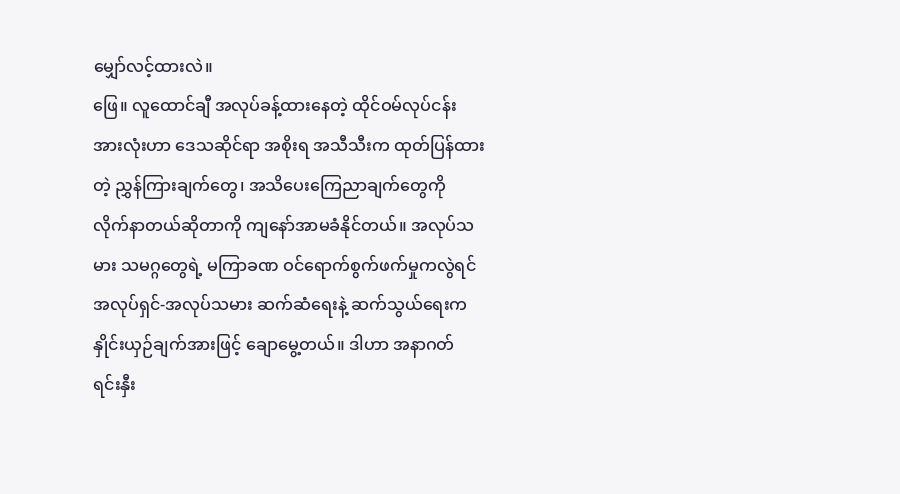မျှော်လင့်ထားလဲ။
ဖြေ။ လူထောင်ချီ အလုပ်ခန့်ထားနေတဲ့ ထိုင်ဝမ်လုပ်ငန်းအားလုံးဟာ ဒေသဆိုင်ရာ အစိုးရ အသီသီးက ထုတ်ပြန်ထားတဲ့ ညွှန်ကြားချက်တွေ၊ အသိပေးကြေညာချက်တွေကို လိုက်နာတယ်ဆိုတာကို ကျနော်အာမခံနိုင်တယ်။ အလုပ်သမား သမဂ္ဂတွေရဲ့ မကြာခဏ ဝင်ရောက်စွက်ဖက်မှုကလွဲရင် အလုပ်ရှင်-အလုပ်သမား ဆက်ဆံရေးနဲ့ ဆက်သွယ်ရေးက နှိုင်းယှဉ်ချက်အားဖြင့် ချောမွေ့တယ်။ ဒါဟာ အနာဂတ် ရင်းနှီး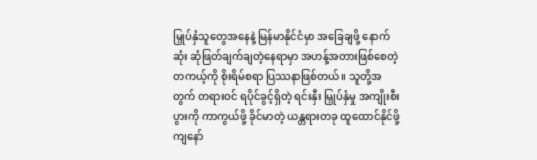မြှုပ်နှံသူတွေအနေနဲ့ မြန်မာနိုင်ငံမှာ အခြေချဖို့ နောက်ဆုံး ဆုံဖြတ်ချက်ချတဲ့နေရာမှာ အဟန့်အတားဖြစ်စေတဲ့ တကယ့်ကို စိုးရိမ်စရာ ပြဿနာဖြစ်တယ်။ သူတို့အတွက် တရားဝင် ရပိုင်ခွင့်ရှိတဲ့ ရင်းနှီး မြှုပ်နှံမှု အကျိုးစီးပွားကို ကာကွယ်ဖို့ ခိုင်မာတဲ့ ယန္တရားတခု ထူထောင်နိုင်ဖို့ ကျနော်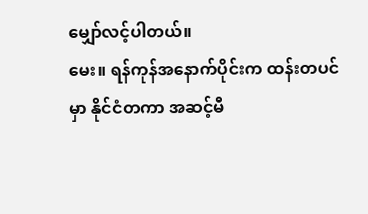မျှော်လင့်ပါတယ်။
မေး။ ရန်ကုန်အနောက်ပိုင်းက ထန်းတပင်မှာ နိုင်ငံတကာ အဆင့်မီ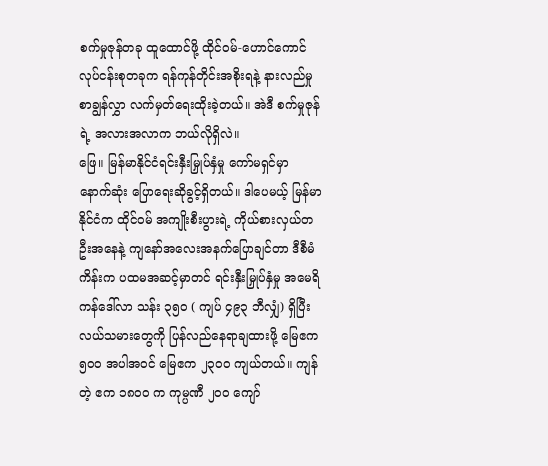စက်မှုဇုန်တခု ထူထောင်ဖို့ ထိုင်ဝမ်-ဟောင်ကောင် လုပ်ငန်းစုတခုက ရန်ကုန်တိုင်းအစိုးရနဲ့ နားလည်မှုစာချွန်လွှာ လက်မှတ်ရေးထိုးခဲ့တယ်။ အဲဒီ စက်မှုဇုန်ရဲ့ အလားအလာက ဘယ်လိုရှိလဲ။
ဖြေ။ မြန်မာနိုင်ငံရင်းနှီးမြှုပ်နှံမှု ကော်မရှင်မှာ နောက်ဆုံး ပြောရေးဆိုခွင့်ရှိတယ်။ ဒါပေမယ့် မြန်မာနိုင်ငံက ထိုင်ဝမ် အကျိုးစီးပွားရဲ့ ကိုယ်စားလှယ်တဦးအနေနဲ့ ကျနော်အလေးအနက်ပြောချင်တာ ဒီစီမံကိန်းက ပထမအဆင့်မှာတင် ရင်းနှီးမြှုပ်နှံမှု အမေရိကန်ဒေါ်လာ သန်း ၃၅၀ ( ကျပ် ၄၉၃ ဘီလျှံ) ရှိပြီး လယ်သမားတွေကို ပြန်လည်နေရာချထားဖို့ မြေဧက ၅၀၀ အပါအဝင် မြေဧက ၂၃၀၀ ကျယ်တယ်။ ကျန်တဲ့ ဧက ၁၈၀၀ က ကုမ္ပဏီ ၂၀၀ ကျော်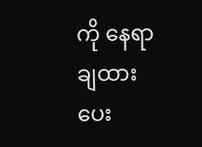ကို နေရာချထားပေး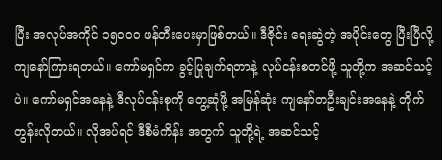ပြီး အလုပ်အကိုင် ၁၅၀၀၀ ဖန်တီးပေးမှာဖြစ်တယ်။ ဒီဇိုင်း ရေးဆွဲတဲ့ အပိုင်းတွေ ပြီးပြီလို့ ကျနော်ကြားရတယ်။ ကော်မရှင်က ခွင့်ပြုချက်ရတာနဲ့ လုပ်ငန်းစတင်ဖို့ သူတို့က အဆင်သင့်ပဲ။ ကော်မရှင်အနေနဲ့ ဒီလုပ်ငန်းစုကို တွေ့ဆုံဖို့ အမြန်ဆုံး ကျနော်တဦးချင်းအနေနဲ့ တိုက်တွန်းလိုတယ်။ လိုအပ်ရင် ဒီစီမံကိန်း အတွက် သူတို့ရဲ့ အဆင်သင့်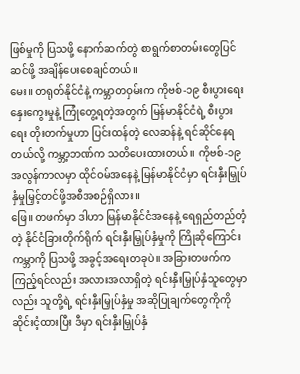ဖြစ်မှုကို ပြသဖို့ နောက်ဆက်တွဲ စာရွက်စာတမ်းတွေပြင်ဆင်ဖို့ အချိန်ပေးစေချင်တယ်။
မေး။ တရုတ်နိုင်ငံနဲ့ ကမ္ဘာတဝှမ်းက ကိုဗစ်-၁၉ စီးပွားရေးနှေးကွေးမှုနဲ့ ကြုံတွေ့ရတဲ့အတွက် မြန်မာနိုင်ငံရဲ့ စီးပွားရေး တိုးတက်မှုဟာ ပြင်းထန်တဲ့ လေဆန်နဲ့ ရင်ဆိုင်နေရတယ်လို့ ကမ္ဘာ့ဘဏ်က သတိပေးထားတယ်။ ကိုဗစ်-၁၉ အလွန်ကာလမှာ ထိုင်ဝမ်အနေနဲ့ မြန်မာနိုင်ငံမှာ ရင်းနှီးမြှုပ်နှံမှုမြှင့်တင်ဖို့အစီအစဉ်ရှိလား။
ဖြေ။ တဖက်မှာ ဒါဟာ မြန်မာနိုင်ငံအနေနဲ့ ရေရှည်တည်တံ့တဲ့ နိုင်ငံခြားတိုက်ရိုက် ရင်းနှီးမြှုပ်နှံမှုကို ကြိုဆိုကြောင်း ကမ္ဘာကို ပြသဖို့ အခွင့်အရေးတခုပဲ။ အခြားတဖက်ကကြည့်ရင်လည်း အလားအလာရှိတဲ့ ရင်းနှီးမြှုပ်နှံသူတွေမှာလည်း သူတို့ရဲ့ ရင်းနှီးမြှုပ်နှံမှု အဆိုပြုချက်တွေကိုကို ဆိုင်းငံ့ထားပြီး ဒီမှာ ရင်းနှီးမြှုပ်နှံ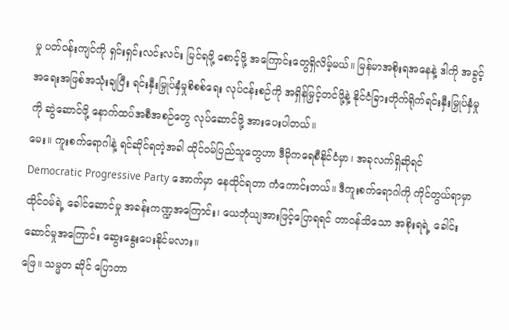မှု ပတ်ဝန်းကျင်ကို ရှင်းရှင်းလင်းလင်း မြင်ရဖို့ စောင့်ဖို့ အကြောင်းတွေရှိလိမ့်မယ်။ မြန်မာအစိုးရအနေနဲ့ ဒါကို အခွင့်အရေးအဖြစ်အသုံးချပြီး ရင်းနှီးမြှုပ်နှံမှုစိစစ်ရေး လုပ်ငန်းစဉ်ကို အရှိန်မြှင့်တင်ဖို့နဲ့ နိုင်ငံခြားတိုက်ရိုက်ရင်းနှီးမြှုပ်နှံမှုကို ဆွဲဆောင်ဖို့ နောက်ထပ်အစီအစဉ်တွေ လုပ်ဆောင်ဖို့ အားပေးပါတယ်။
မေး။ ကူးစက်ရောဂါနဲ့ ရင်ဆိုင်ရတဲ့အခါ ထိုင်ဝမ်ပြည်သူတွေဟာ ဒီမိုကရေစီနိုင်ငံမှာ၊ အခုလက်ရှိဆိုရင် Democratic Progressive Party အောက်မှာ နေထိုင်ရတာ ကံကောင်းတယ်။ ဒီကူးစက်ရောဂါကို ကိုင်တွယ်ရာမှာ ထိုင်ဝမ်ရဲ့ ခေါင်ဆောင်မှု အခန်းကဏ္ဍအကြောင်း၊ ယေဘုံယျအားဖြင့်ပြောရရင် တာဝန်သိသော အစိုးရရဲ့ ခေါင်းဆောင်မှုအကြောင်း ဆွေးနွေးပေးနိုင်မလား။
ဖြေ။ သမ္မတ ဆိုင် ပြောတာ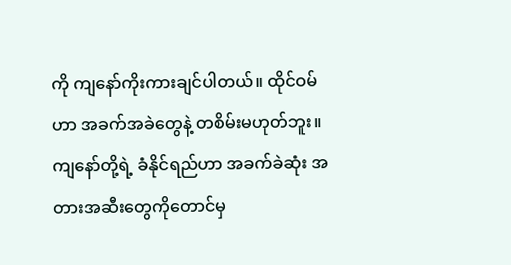ကို ကျနော်ကိုးကားချင်ပါတယ်။ ထိုင်ဝမ်ဟာ အခက်အခဲတွေနဲ့ တစိမ်းမဟုတ်ဘူး။ ကျနော်တို့ရဲ့ ခံနိုင်ရည်ဟာ အခက်ခဲဆုံး အတားအဆီးတွေကိုတောင်မှ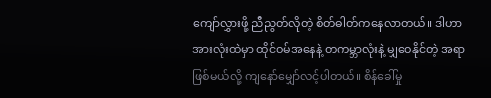ကျော်လွှားဖို့ ညီညွတ်လိုတဲ့ စိတ်ဓါတ်ကနေလာတယ်။ ဒါဟာ အားလုံးထဲမှာ ထိုင်ဝမ်အနေနဲ့ တကမ္ဘာလုံးနဲ့ မျှဝေနိုင်တဲ့ အရာဖြစ်မယ်လို့ ကျနော်မျှော်လင့်ပါတယ်။ စိန်ခေါ်မှု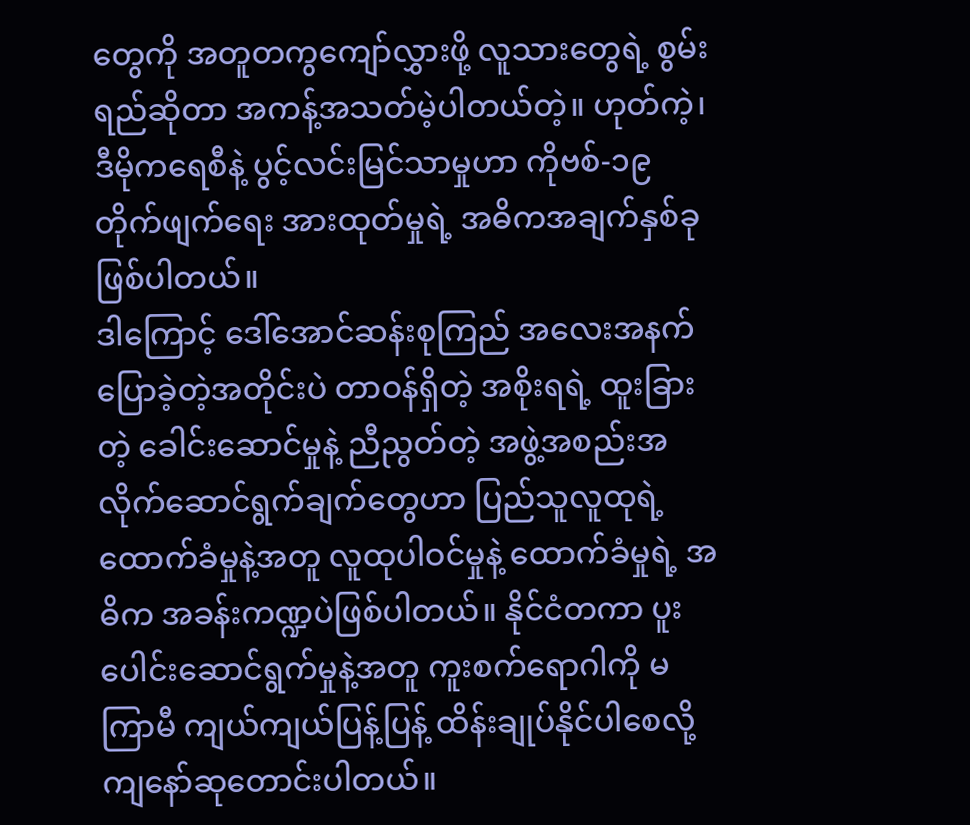တွေကို အတူတကွကျော်လွှားဖို့ လူသားတွေရဲ့ စွမ်းရည်ဆိုတာ အကန့်အသတ်မဲ့ပါတယ်တဲ့။ ဟုတ်ကဲ့၊ ဒီမိုကရေစီနဲ့ ပွင့်လင်းမြင်သာမှုဟာ ကိုဗစ်-၁၉ တိုက်ဖျက်ရေး အားထုတ်မှုရဲ့ အဓိကအချက်နှစ်ခုဖြစ်ပါတယ်။
ဒါကြောင့် ဒေါ်အောင်ဆန်းစုကြည် အလေးအနက်ပြောခဲ့တဲ့အတိုင်းပဲ တာဝန်ရှိတဲ့ အစိုးရရဲ့ ထူးခြားတဲ့ ခေါင်းဆောင်မှုနဲ့ ညီညွတ်တဲ့ အဖွဲ့အစည်းအလိုက်ဆောင်ရွက်ချက်တွေဟာ ပြည်သူလူထုရဲ့ ထောက်ခံမှုနဲ့အတူ လူထုပါဝင်မှုနဲ့ ထောက်ခံမှုရဲ့ အဓိက အခန်းကဏ္ဍပဲဖြစ်ပါတယ်။ နိုင်ငံတကာ ပူးပေါင်းဆောင်ရွက်မှုနဲ့အတူ ကူးစက်ရောဂါကို မကြာမီ ကျယ်ကျယ်ပြန့်ပြန့် ထိန်းချုပ်နိုင်ပါစေလို့ ကျနော်ဆုတောင်းပါတယ်။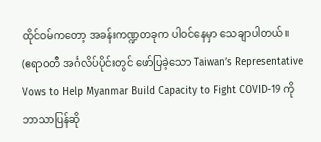ထိုင်ဝမ်ကတော့ အခန်းကဏ္ဍတခုက ပါဝင်နေမှာ သေချာပါတယ်။
(ဧရာဝတီ အင်္ဂလိပ်ပိုင်းတွင် ဖော်ပြခဲ့သော Taiwan’s Representative Vows to Help Myanmar Build Capacity to Fight COVID-19 ကို ဘာသာပြန်ဆို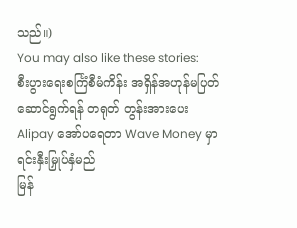သည်။)
You may also like these stories:
စီးပွားရေးစင်္ကြံစီမံကိန်း အရှိန်အဟုန်မပြတ် ဆောင်ရွက်ရန် တရုတ် တွန်းအားပေး
Alipay အော်ပရေတာ Wave Money မှာ ရင်းနှီးမြှုပ်နှံမည်
မြန်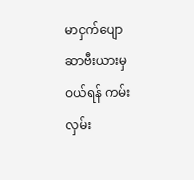မာငှက်ပျော ဆာဗီးယားမှ ဝယ်ရန် ကမ်းလှမ်း